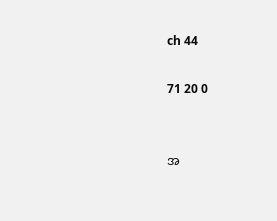ch 44

71 20 0


အ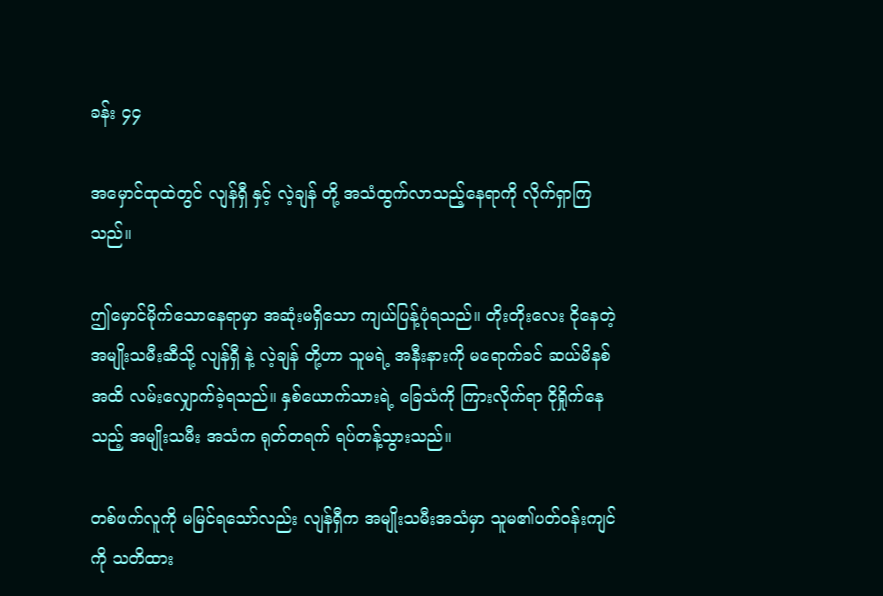ခန်း ၄၄

အမှောင်ထုထဲတွင် လျန်ရှီ နှင့် လဲ့ချန် တို့ အသံထွက်လာသည့်နေရာကို လိုက်ရှာကြသည်။

ဤမှောင်မိုက်သောနေရာမှာ အဆုံးမရှိသော ကျယ်ပြန့်ပုံရသည်။ တိုးတိုးလေး ငိုနေတဲ့ အမျိုးသမီးဆီသို့ လျန်ရှီ နဲ့ လဲ့ချန် တို့ဟာ သူမရဲ့ အနီးနားကို မရောက်ခင် ဆယ်မိနစ်အထိ လမ်းလျှောက်ခဲ့ရသည်။ နှစ်ယောက်သားရဲ့ ခြေသံကို ကြားလိုက်ရာ ငိုရှိုက်နေသည့် အမျိုးသမီး အသံက ရုတ်တရက် ရပ်တန့်သွားသည်။

တစ်ဖက်လူကို မမြင်ရသော်လည်း လျန်ရှီက အမျိုးသမီးအသံမှာ သူမ၏ပတ်ဝန်းကျင်ကို သတိထား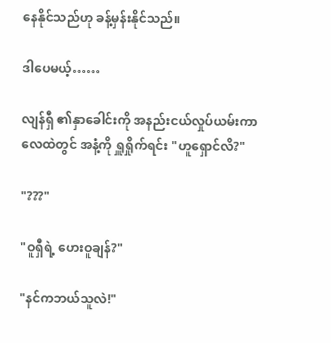နေနိုင်သည်ဟု ခန့်မှန်းနိုင်သည်။

ဒါပေမယ့်……

လျန်ရှီ ၏နှာခေါင်းကို အနည်းငယ်လှုပ်ယမ်းကာ လေထဲတွင် အနံ့ကို ရှူရှိုက်ရင်း "ဟူရှောင်လိ?"

"???"

"ဝူရှီရဲ့ ဟေးဝူချန်?"

"နင်ကဘယ်သူလဲ!"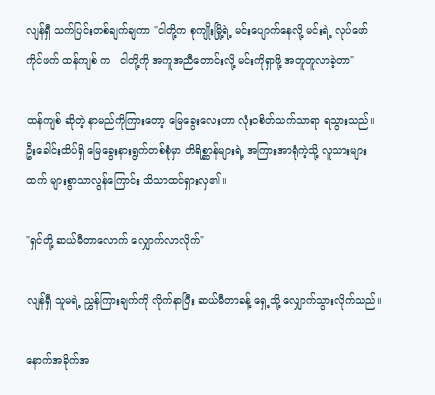လျန်ရှီ သက်ပြင်းတစ်ချက်ချကာ "ငါတို့က စုကျိုးမြို့ရဲ့ မင်းပျောက်နေလို့ မင်းရဲ့ လုပ်ဖော်ကိုင်ဖက် ထန်ကျစ် က   ငါတို့ကို အကူအညီတောင်းလို့ မင်းကိုရှာဖို့ အတူတူလာခဲ့တာ"

ထန်ကျစ် ဆိုတဲ့ နာမည်ကိုကြားတော့ မြေခွေးလေးဟာ လုံးဝစိတ်သက်သာရာ ရသွားသည်။ ဦးခေါင်းထိပ်ရှိ မြေခွေးနားရွက်တစ်စုံမှာ တိရိစ္ဆာန်များရဲ့ အကြားအာရုံကဲ့သို့ လူသားများထက် များစွာသာလွန်ကြောင်း သိသာထင်ရှားလှ၏။

"ရှင်တို့ ဆယ်မီတာလောက် လျှောက်လာလိုက်"

လျန်ရှီ သူမရဲ့ ညွှန်ကြားချက်ကို လိုက်နာပြီး ဆယ်မီတာခန့် ရှေ့သို့ လျှောက်သွားလိုက်သည်။

နောက်အခိုက်အ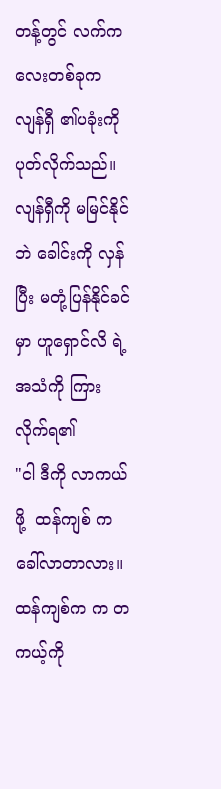တန့်တွင် လက်ကလေးတစ်ခုက လျန်ရှီ ၏ပခုံးကို ပုတ်လိုက်သည်။ လျန်ရှီကို မမြင်နိုင်ဘဲ ခေါင်းကို လှန်ပြီး မတုံ့ပြန်နိုင်ခင်မှာ ဟူရှောင်လိ ရဲ့ အသံကို ကြားလိုက်ရ၏
"ငါ ဒီကို လာကယ်ဖို့  ထန်ကျစ် က ခေါ်လာတာလား။ ထန်ကျစ်က က တကယ့်ကို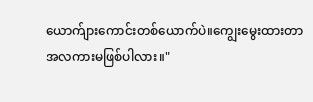ယောက်ျားကောင်းတစ်ယောက်ပဲ။ကျွေးမွေးထားတာ အလကားမဖြစ်ပါလား။"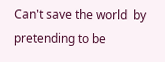Can't save the world  by pretending to be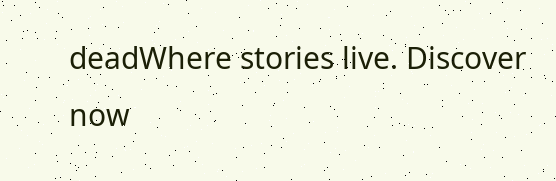deadWhere stories live. Discover now